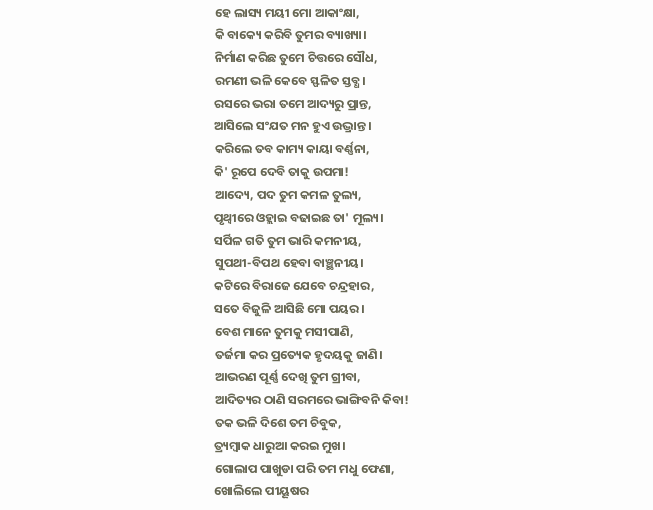ହେ ଲାସ୍ୟ ମୟୀ ମୋ ଆକାଂକ୍ଷା,
କି ବାକ୍ୟେ କରିବି ତୁମର ବ୍ୟାଖ୍ୟା।
ନିର୍ମାଣ କରିଛ ତୁମେ ଚିତ୍ତରେ ସୌଧ,
ରମଣୀ ଭଳି କେବେ ସ୍ଫଳିତ ସ୍ତବ୍ଧ।
ରସରେ ଭରା ତମେ ଆଦ୍ୟରୁ ପ୍ରାନ୍ତ,
ଆସିଲେ ସଂଯତ ମନ ହୁଏ ଉଦ୍ଭ୍ରାନ୍ତ।
କରିଲେ ତବ କାମ୍ୟ କାୟା ବର୍ଣ୍ଣନା,
କି' ରୂପେ ଦେବି ତାକୁ ଉପମା!
ଆଦ୍ୟେ, ପଦ ତୁମ କମଳ ତୁଲ୍ୟ,
ପୃଥ୍ଵୀରେ ଓହ୍ଲାଇ ବଢାଇଛ ତା' ମୂଲ୍ୟ।
ସର୍ପିଳ ଗତି ତୁମ ଭାରି କମନୀୟ,
ସୁପଥୀ-ବିପଥ ହେବା ବାଞ୍ଛନୀୟ।
କଟିରେ ବିରାଜେ ଯେବେ ଚନ୍ଦ୍ରହାର,
ସତେ ବିଜୁଳି ଆସିଛି ମୋ ପୟର।
ବେଶ ମାନେ ତୁମକୁ ମସୀପାଣି,
ତର୍ଜମା କର ପ୍ରତ୍ୟେକ ହୃଦୟକୁ ଜାଣି।
ଆଭରଣ ପୂର୍ଣ୍ଣ ଦେଖି ତୁମ ଗ୍ରୀବା,
ଆଦିତ୍ୟର ଠାଣି ସରମରେ ଭାଙ୍ଗିବନି କିବା!
ତକ ଭଳି ଦିଶେ ତମ ଚିବୁକ,
ତ୍ର୍ୟମ୍ବାକ ଧାରୁଆ କରଇ ମୁଖ।
ଗୋଲାପ ପାଖୁଡା ପରି ତମ ମଧୁ ଫେଣା,
ଖୋଲିଲେ ପୀୟୂଷର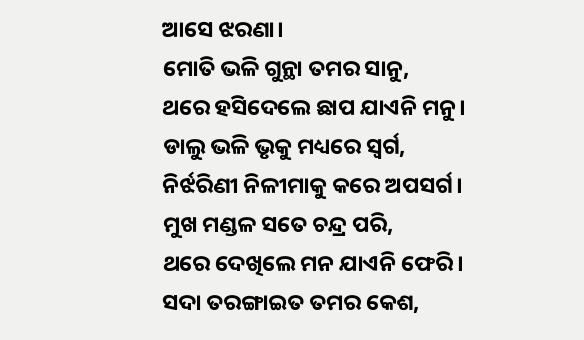ଆସେ ଝରଣା।
ମୋତି ଭଳି ଗୁନ୍ଥା ତମର ସାନୁ,
ଥରେ ହସିଦେଲେ ଛାପ ଯାଏନି ମନୁ।
ଡାଲୁ ଭଳି ଭୃକୁ ମଧ୍ୟରେ ସ୍ଵର୍ଗ,
ନିର୍ଝରିଣୀ ନିଳୀମାକୁ କରେ ଅପସର୍ଗ।
ମୁଖ ମଣ୍ଡଳ ସତେ ଚନ୍ଦ୍ର ପରି,
ଥରେ ଦେଖିଲେ ମନ ଯାଏନି ଫେରି।
ସଦା ତରଙ୍ଗାଇତ ତମର କେଶ,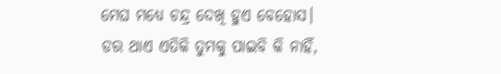ମେଘ ମଧ୍ୟେ ଚନ୍ଦ୍ର ଦେଖି ହୁଏ ବେହୋସ।
ଡର ଥାଏ ଏତିକି ତୁମକୁ ପାଇବି କି ନାହିଁ,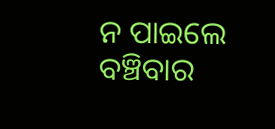ନ ପାଇଲେ ବଞ୍ଚିବାର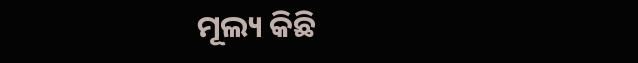ମୂଲ୍ୟ କିଛି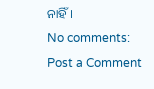ନାହିଁ।
No comments:
Post a Comment